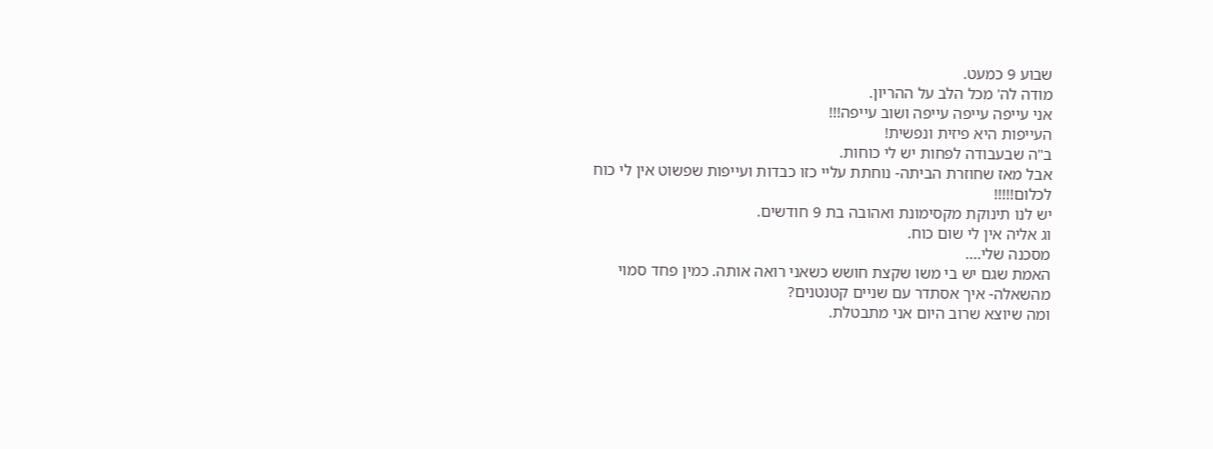שבוע 9 כמעט.
מודה לה' מכל הלב על ההריון.
אני עייפה עייפה עייפה ושוב עייפה!!!
העייפות היא פיזית ונפשית!
ב"ה שבעבודה לפחות יש לי כוחות.
אבל מאז שחוזרת הביתה- נוחתת עליי כזו כבדות ועייפות שפשוט אין לי כוח
לכלום!!!!!
יש לנו תינוקת מקסימונת ואהובה בת 9 חודשים.
וג אליה אין לי שום כוח.
מסכנה שלי....
האמת שגם יש בי משו שקצת חושש כשאני רואה אותה. כמין פחד סמוי
מהשאלה- איך אסתדר עם שניים קטנטנים?
ומה שיוצא שרוב היום אני מתבטלת.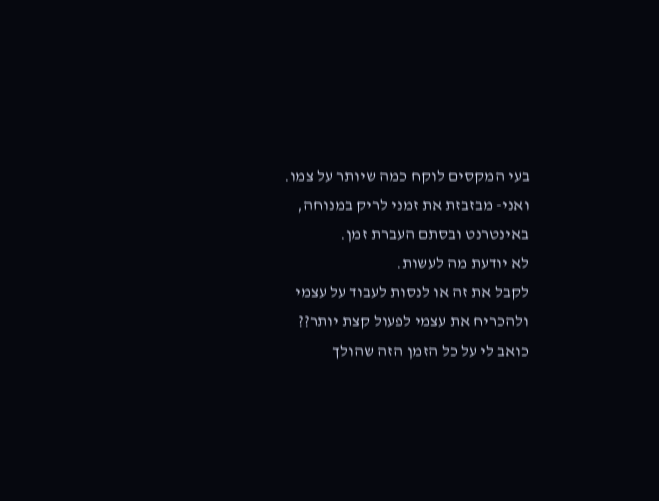בעי המקסים לוקח כמה שיותר על צמו.
ואני- מבזבזת את זמני לריק במנוחה, באינטרנט ובסתם העברת זמן.
לא יודעת מה לעשות.
לקבל את זה או לנסות לעבוד על עצמי
ולהכריח את עצמי לפעול קצת יותר??
כואב לי על כל הזמן הזה שהולך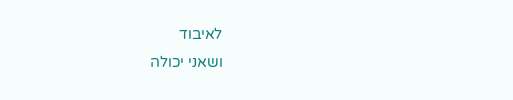לאיבוד
ושאני יכולה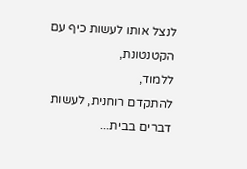לנצל אותו לעשות כיף עם הקטנטונת,
ללמוד,
להתקדם רוחנית, לעשות דברים בבית...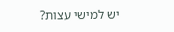יש למישי עצות?